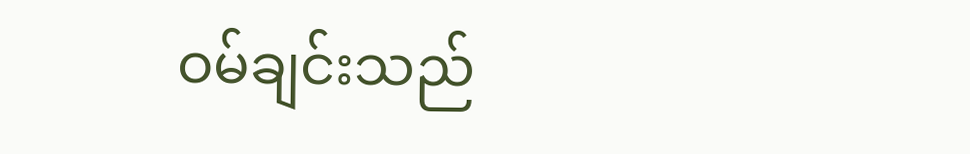ဝမ်ချင်းသည်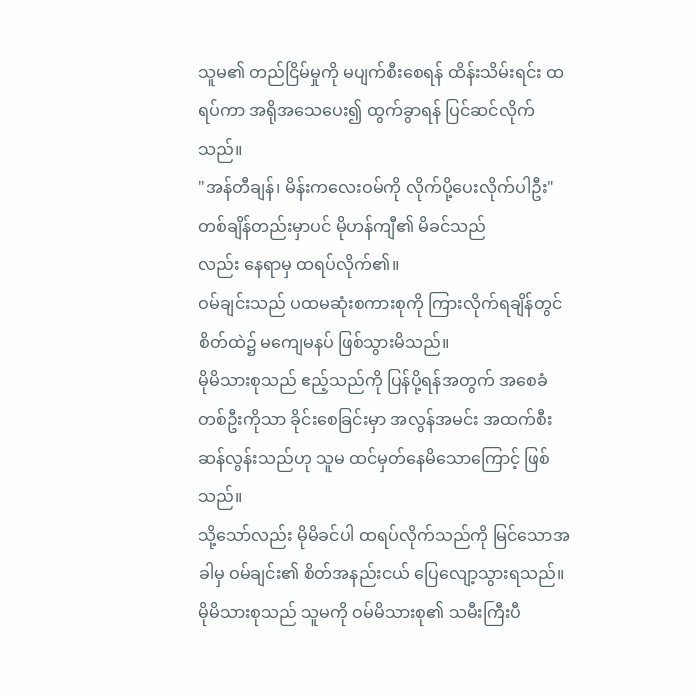သူမ၏ တည်ငြိမ်မှုကို မပျက်စီးစေရန် ထိန်းသိမ်းရင်း ထရပ်ကာ အရိုအသေပေး၍ ထွက်ခွာရန် ပြင်ဆင်လိုက်သည်။
"အန်တီချန်၊ မိန်းကလေးဝမ်ကို လိုက်ပို့ပေးလိုက်ပါဦး"
တစ်ချိန်တည်းမှာပင် မိုဟန်ကျီ၏ မိခင်သည်
လည်း နေရာမှ ထရပ်လိုက်၏။
ဝမ်ချင်းသည် ပထမဆုံးစကားစုကို ကြားလိုက်ရချိန်တွင် စိတ်ထဲ၌ မကျေမနပ် ဖြစ်သွားမိသည်။
မိုမိသားစုသည် ဧည့်သည်ကို ပြန်ပို့ရန်အတွက် အစေခံတစ်ဦးကိုသာ ခိုင်းစေခြင်းမှာ အလွန်အမင်း အထက်စီးဆန်လွန်းသည်ဟု သူမ ထင်မှတ်နေမိသောကြောင့် ဖြစ်သည်။
သို့သော်လည်း မိုမိခင်ပါ ထရပ်လိုက်သည်ကို မြင်သောအခါမှ ဝမ်ချင်း၏ စိတ်အနည်းငယ် ပြေလျော့သွားရသည်။ မိုမိသားစုသည် သူမကို ဝမ်မိသားစု၏ သမီးကြီးပီ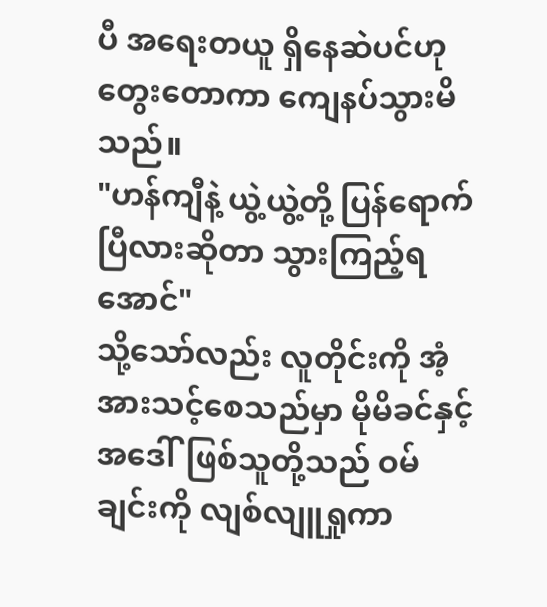ပီ အရေးတယူ ရှိနေဆဲပင်ဟု တွေးတောကာ ကျေနပ်သွားမိသည်။
"ဟန်ကျီနဲ့ ယွဲ့ယွဲ့တို့ ပြန်ရောက်ပြီလားဆိုတာ သွားကြည့်ရအောင်"
သို့သော်လည်း လူတိုင်းကို အံ့အားသင့်စေသည်မှာ မိုမိခင်နှင့် အဒေါ်ဖြစ်သူတို့သည် ဝမ်ချင်းကို လျစ်လျူရှုကာ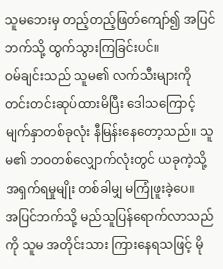သူမဘေးမှ တည့်တည့်ဖြတ်ကျော်၍ အပြင်ဘက်သို့ ထွက်သွားကြခြင်းပင်။
ဝမ်ချင်းသည် သူမ၏ လက်သီးများကို တင်းတင်းဆုပ်ထားမိပြီး ဒေါသကြောင့် မျက်နှာတစ်ခုလုံး နီမြန်းနေတော့သည်။ သူမ၏ ဘဝတစ်လျှောက်လုံးတွင် ယခုကဲ့သို့ အရှက်ရမှုမျိုး တစ်ခါမျှ မကြုံဖူးခဲ့ပေ။
အပြင်ဘက်သို့ မည်သူပြန်ရောက်လာသည်ကို သူမ အတိုင်းသား ကြားနေရသဖြင့် မို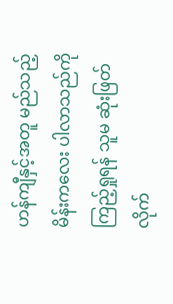ဟန်ကျီနှင့်အတူ မည်သည့်မိန်းကလေး ပါလာသည်ကို ကြည့်ရှုရန် သူမ ဆုံးဖြတ်လိုက်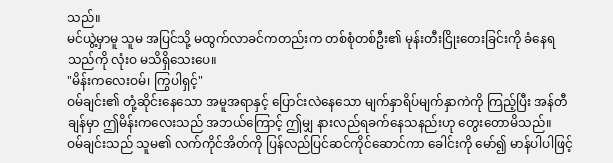သည်။
မင်ယွဲ့မှာမူ သူမ အပြင်သို့ မထွက်လာခင်ကတည်းက တစ်စုံတစ်ဦး၏ မုန်းတီးငြိုးတေးခြင်းကို ခံနေရသည်ကို လုံးဝ မသိရှိသေးပေ။
"မိန်းကလေးဝမ်၊ ကြွပါရှင့်"
ဝမ်ချင်း၏ တုံ့ဆိုင်းနေသော အမူအရာနှင့် ပြောင်းလဲနေသော မျက်နှာရိပ်မျက်နှာကဲကို ကြည့်ပြီး အန်တီချန်မှာ ဤမိန်းကလေးသည် အဘယ်ကြောင့် ဤမျှ နားလည်ရခက်နေသနည်းဟု တွေးတောမိသည်။
ဝမ်ချင်းသည် သူမ၏ လက်ကိုင်အိတ်ကို ပြန်လည်ပြင်ဆင်ကိုင်ဆောင်ကာ ခေါင်းကို မော်၍ မာန်ပါပါဖြင့်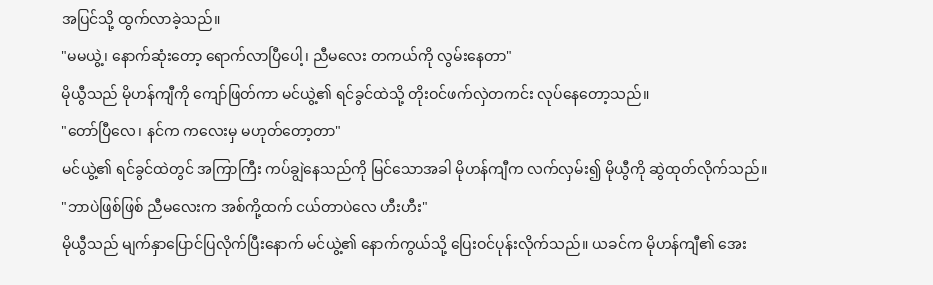အပြင်သို့ ထွက်လာခဲ့သည်။
"မမယွဲ့၊ နောက်ဆုံးတော့ ရောက်လာပြီပေါ့၊ ညီမလေး တကယ်ကို လွမ်းနေတာ"
မိုယွီသည် မိုဟန်ကျီကို ကျော်ဖြတ်ကာ မင်ယွဲ့၏ ရင်ခွင်ထဲသို့ တိုးဝင်ဖက်လှဲတကင်း လုပ်နေတော့သည်။
"တော်ပြီလေ၊ နင်က ကလေးမှ မဟုတ်တော့တာ"
မင်ယွဲ့၏ ရင်ခွင်ထဲတွင် အကြာကြီး ကပ်ချွဲနေသည်ကို မြင်သောအခါ မိုဟန်ကျီက လက်လှမ်း၍ မိုယွီကို ဆွဲထုတ်လိုက်သည်။
"ဘာပဲဖြစ်ဖြစ် ညီမလေးက အစ်ကို့ထက် ငယ်တာပဲလေ ဟီးဟီး"
မိုယွီသည် မျက်နှာပြောင်ပြလိုက်ပြီးနောက် မင်ယွဲ့၏ နောက်ကွယ်သို့ ပြေးဝင်ပုန်းလိုက်သည်။ ယခင်က မိုဟန်ကျီ၏ အေး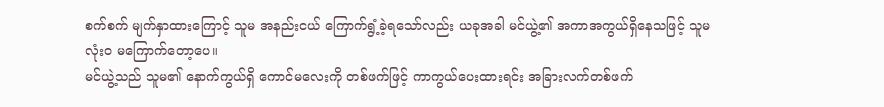စက်စက် မျက်နှာထားကြောင့် သူမ အနည်းငယ် ကြောက်ရွံ့ခဲ့ရသော်လည်း ယခုအခါ မင်ယွဲ့၏ အကာအကွယ်ရှိနေသဖြင့် သူမ လုံးဝ မကြောက်တော့ပေ။
မင်ယွဲ့သည် သူမ၏ နောက်ကွယ်ရှိ ကောင်မလေးကို တစ်ဖက်ဖြင့် ကာကွယ်ပေးထားရင်း အခြားလက်တစ်ဖက်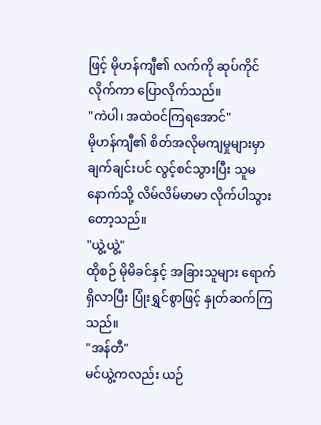ဖြင့် မိုဟန်ကျီ၏ လက်ကို ဆုပ်ကိုင်လိုက်ကာ ပြောလိုက်သည်။
"ကဲပါ၊ အထဲဝင်ကြရအောင်"
မိုဟန်ကျီ၏ စိတ်အလိုမကျမှုများမှာ ချက်ချင်းပင် လွင့်စင်သွားပြီး သူမနောက်သို့ လိမ်လိမ်မာမာ လိုက်ပါသွားတော့သည်။
"ယွဲ့ယွဲ့"
ထိုစဉ် မိုမိခင်နှင့် အခြားသူများ ရောက်ရှိလာပြီး ပြုံးရွှင်စွာဖြင့် နှုတ်ဆက်ကြသည်။
"အန်တီ"
မင်ယွဲ့ကလည်း ယဉ်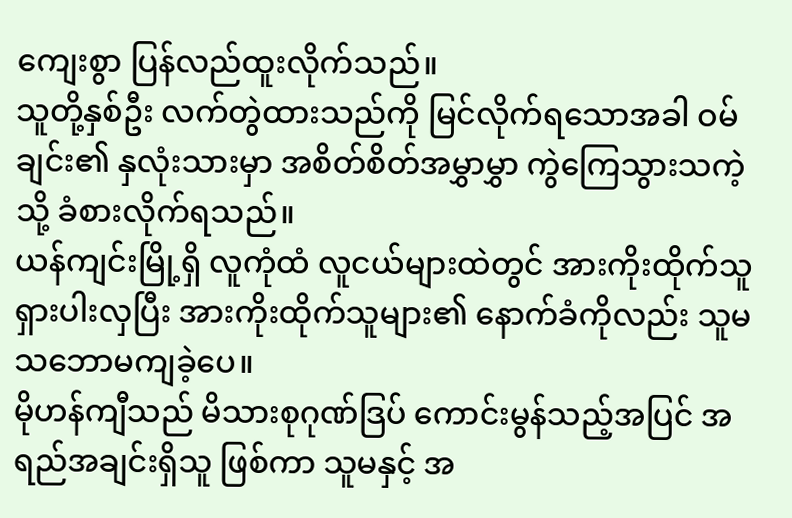ကျေးစွာ ပြန်လည်ထူးလိုက်သည်။
သူတို့နှစ်ဦး လက်တွဲထားသည်ကို မြင်လိုက်ရသောအခါ ဝမ်ချင်း၏ နှလုံးသားမှာ အစိတ်စိတ်အမွှာမွှာ ကွဲကြေသွားသကဲ့သို့ ခံစားလိုက်ရသည်။
ယန်ကျင်းမြို့ရှိ လူကုံထံ လူငယ်များထဲတွင် အားကိုးထိုက်သူ ရှားပါးလှပြီး အားကိုးထိုက်သူများ၏ နောက်ခံကိုလည်း သူမ သဘောမကျခဲ့ပေ။
မိုဟန်ကျီသည် မိသားစုဂုဏ်ဒြပ် ကောင်းမွန်သည့်အပြင် အရည်အချင်းရှိသူ ဖြစ်ကာ သူမနှင့် အ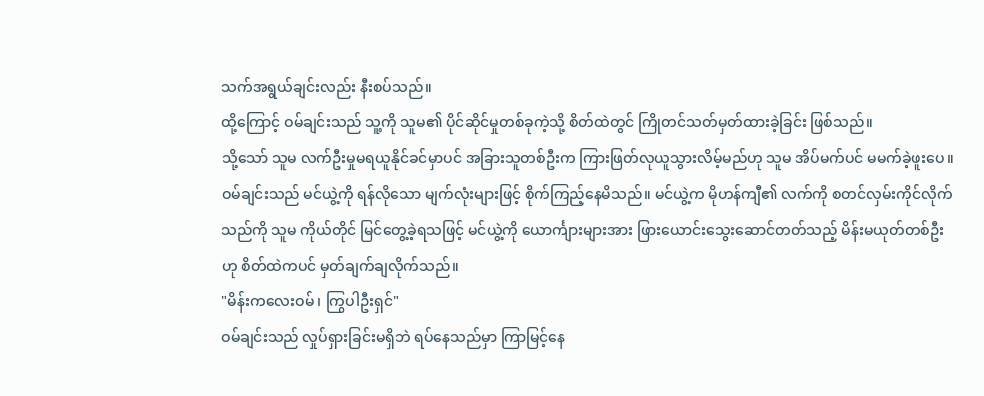သက်အရွယ်ချင်းလည်း နီးစပ်သည်။
ထို့ကြောင့် ဝမ်ချင်းသည် သူ့ကို သူမ၏ ပိုင်ဆိုင်မှုတစ်ခုကဲ့သို့ စိတ်ထဲတွင် ကြိုတင်သတ်မှတ်ထားခဲ့ခြင်း ဖြစ်သည်။
သို့သော် သူမ လက်ဦးမှုမရယူနိုင်ခင်မှာပင် အခြားသူတစ်ဦးက ကြားဖြတ်လုယူသွားလိမ့်မည်ဟု သူမ အိပ်မက်ပင် မမက်ခဲ့ဖူးပေ။
ဝမ်ချင်းသည် မင်ယွဲ့ကို ရန်လိုသော မျက်လုံးများဖြင့် စိုက်ကြည့်နေမိသည်။ မင်ယွဲ့က မိုဟန်ကျီ၏ လက်ကို စတင်လှမ်းကိုင်လိုက်သည်ကို သူမ ကိုယ်တိုင် မြင်တွေ့ခဲ့ရသဖြင့် မင်ယွဲ့ကို ယောင်္ကျားများအား ဖြားယောင်းသွေးဆောင်တတ်သည့် မိန်းမယုတ်တစ်ဦးဟု စိတ်ထဲကပင် မှတ်ချက်ချလိုက်သည်။
"မိန်းကလေးဝမ်၊ ကြွပါဦးရှင်"
ဝမ်ချင်းသည် လှုပ်ရှားခြင်းမရှိဘဲ ရပ်နေသည်မှာ ကြာမြင့်နေ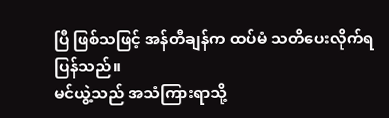ပြီ ဖြစ်သဖြင့် အန်တီချန်က ထပ်မံ သတိပေးလိုက်ရပြန်သည်။
မင်ယွဲ့သည် အသံကြားရာသို့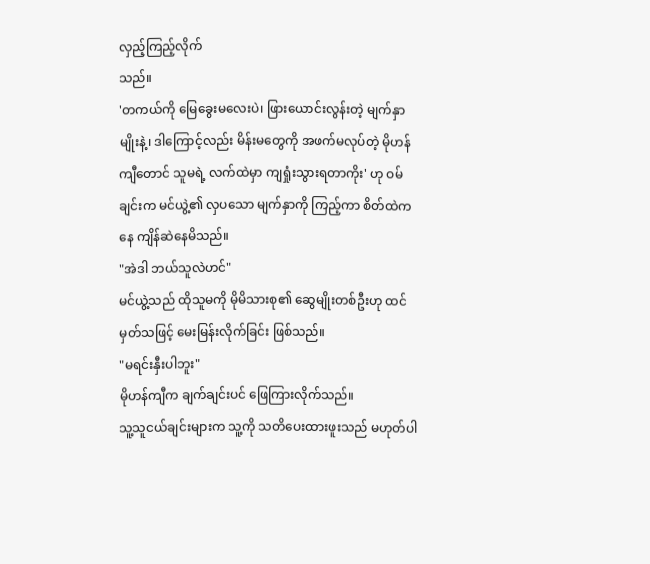လှည့်ကြည့်လိုက်
သည်။
'တကယ်ကို မြေခွေးမလေးပဲ၊ ဖြားယောင်းလွန်းတဲ့ မျက်နှာမျိုးနဲ့၊ ဒါကြောင့်လည်း မိန်းမတွေကို အဖက်မလုပ်တဲ့ မိုဟန်ကျီတောင် သူမရဲ့ လက်ထဲမှာ ကျရှုံးသွားရတာကိုး' ဟု ဝမ်ချင်းက မင်ယွဲ့၏ လှပသော မျက်နှာကို ကြည့်ကာ စိတ်ထဲကနေ ကျိန်ဆဲနေမိသည်။
"အဲဒါ ဘယ်သူလဲဟင်"
မင်ယွဲ့သည် ထိုသူမကို မိုမိသားစု၏ ဆွေမျိုးတစ်ဦးဟု ထင်မှတ်သဖြင့် မေးမြန်းလိုက်ခြင်း ဖြစ်သည်။
"မရင်းနှီးပါဘူး"
မိုဟန်ကျီက ချက်ချင်းပင် ဖြေကြားလိုက်သည်။
သူ့သူငယ်ချင်းများက သူ့ကို သတိပေးထားဖူးသည် မဟုတ်ပါ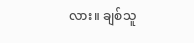လား။ ချစ်သူ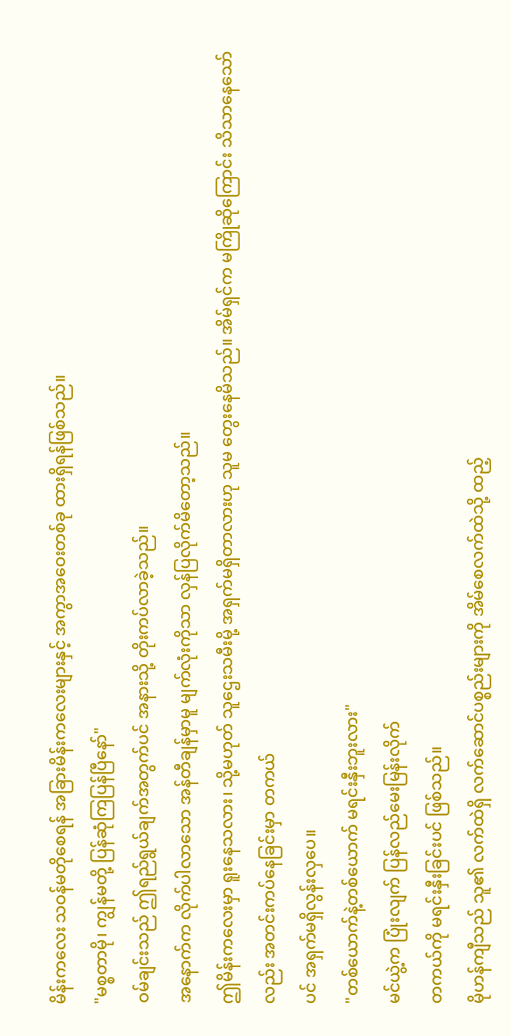မိန်းကလေး သဝန်မတိုစေရန် အခြားမိန်းကလေးများနှင့် အကွာအဝေးတစ်ခု ထားရှိရန်ဖြစ်သည်။
"မစ္စတာမို၊ ကျွန်မတို့ ပြန်ဆုံကြပြန်ပြီနော်"
ဝမ်ချင်းသည် ဤရည်ရွယ်ချက်အတွက်ပင် အနားသို့ တိုးကပ်လာခဲ့သည်။
အနောက်က လိုက်ပါလာသော အန်တီချန်မှာမူ မျက်လုံးကိုသာ လှန်ပြလိုက်မိတော့သည်။
ဤမိန်းကလေးမှာ ရူးနေသလား၊ သို့မဟုတ် သူဌေးသမီးမို့ အရှက်မရှိတာလားဟု သူမ တွေးနေမိသည်။ အိမ်ရှင်က မကြိုဆိုကြောင်း သိသာနေသော်လည်း အတင်းကပ်နေခြင်းမှာ တကယ်
ပင် အရှက်မရှိလွန်းလှပေ။
"တစ်ယောက်နဲ့တစ်ယောက် မရင်းနှီးဘူးလား"
မင်ယွဲ့က ပြုံးလျက် ပြန်လည်မေးမြန်းလိုက်
တကယ်ကို မရင်းနှီးခြင်းပင် ဖြစ်သည်။
မိုဟန်ကျီသည် သူ၏ လက်ထဲရှိ လက်ဆောင်ပစ္စည်းများကို အိမ်စေလက်ထဲသို့ ထည့်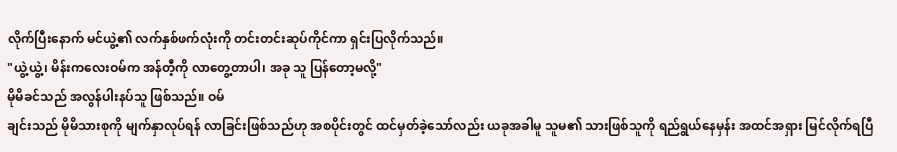လိုက်ပြီးနောက် မင်ယွဲ့၏ လက်နှစ်ဖက်လုံးကို တင်းတင်းဆုပ်ကိုင်ကာ ရှင်းပြလိုက်သည်။
"ယွဲ့ယွဲ့၊ မိန်းကလေးဝမ်က အန်တီ့ကို လာတွေ့တာပါ၊ အခု သူ ပြန်တော့မလို့"
မိုမိခင်သည် အလွန်ပါးနပ်သူ ဖြစ်သည်။ ဝမ်
ချင်းသည် မိုမိသားစုကို မျက်နှာလုပ်ရန် လာခြင်းဖြစ်သည်ဟု အစပိုင်းတွင် ထင်မှတ်ခဲ့သော်လည်း ယခုအခါမူ သူမ၏ သားဖြစ်သူကို ရည်ရွယ်နေမှန်း အထင်အရှား မြင်လိုက်ရပြီ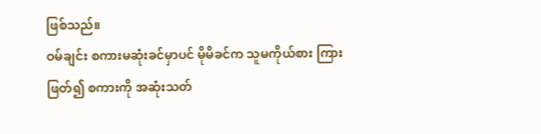ဖြစ်သည်။
ဝမ်ချင်း စကားမဆုံးခင်မှာပင် မိုမိခင်က သူမကိုယ်စား ကြားဖြတ်၍ စကားကို အဆုံးသတ်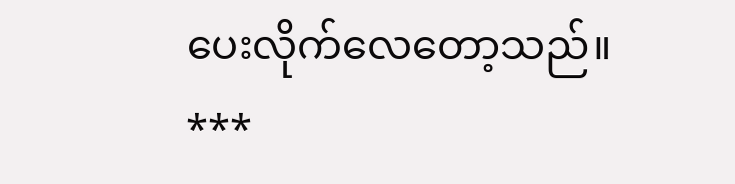ပေးလိုက်လေတော့သည်။
***